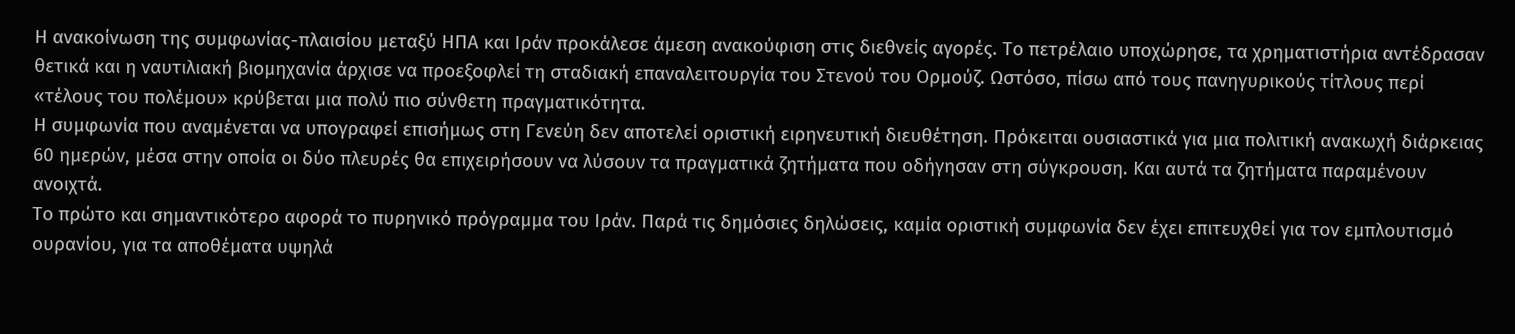Η ανακοίνωση της συμφωνίας-πλαισίου μεταξύ ΗΠΑ και Ιράν προκάλεσε άμεση ανακούφιση στις διεθνείς αγορές. Το πετρέλαιο υποχώρησε, τα χρηματιστήρια αντέδρασαν θετικά και η ναυτιλιακή βιομηχανία άρχισε να προεξοφλεί τη σταδιακή επαναλειτουργία του Στενού του Ορμούζ. Ωστόσο, πίσω από τους πανηγυρικούς τίτλους περί «τέλους του πολέμου» κρύβεται μια πολύ πιο σύνθετη πραγματικότητα.
Η συμφωνία που αναμένεται να υπογραφεί επισήμως στη Γενεύη δεν αποτελεί οριστική ειρηνευτική διευθέτηση. Πρόκειται ουσιαστικά για μια πολιτική ανακωχή διάρκειας 60 ημερών, μέσα στην οποία οι δύο πλευρές θα επιχειρήσουν να λύσουν τα πραγματικά ζητήματα που οδήγησαν στη σύγκρουση. Και αυτά τα ζητήματα παραμένουν ανοιχτά.
Το πρώτο και σημαντικότερο αφορά το πυρηνικό πρόγραμμα του Ιράν. Παρά τις δημόσιες δηλώσεις, καμία οριστική συμφωνία δεν έχει επιτευχθεί για τον εμπλουτισμό ουρανίου, για τα αποθέματα υψηλά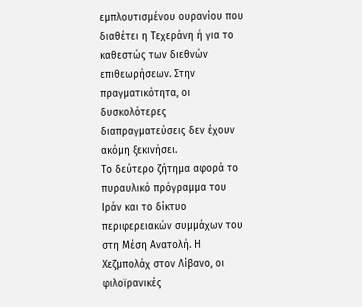εμπλουτισμένου ουρανίου που διαθέτει η Τεχεράνη ή για το καθεστώς των διεθνών επιθεωρήσεων. Στην πραγματικότητα, οι δυσκολότερες διαπραγματεύσεις δεν έχουν ακόμη ξεκινήσει.
Το δεύτερο ζήτημα αφορά το πυραυλικό πρόγραμμα του Ιράν και το δίκτυο περιφερειακών συμμάχων του στη Μέση Ανατολή. Η Χεζμπολάχ στον Λίβανο, οι φιλοϊρανικές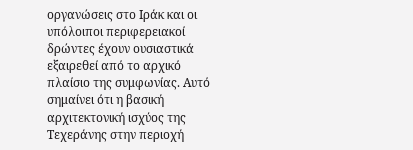οργανώσεις στο Ιράκ και οι υπόλοιποι περιφερειακοί δρώντες έχουν ουσιαστικά εξαιρεθεί από το αρχικό πλαίσιο της συμφωνίας. Αυτό σημαίνει ότι η βασική αρχιτεκτονική ισχύος της Τεχεράνης στην περιοχή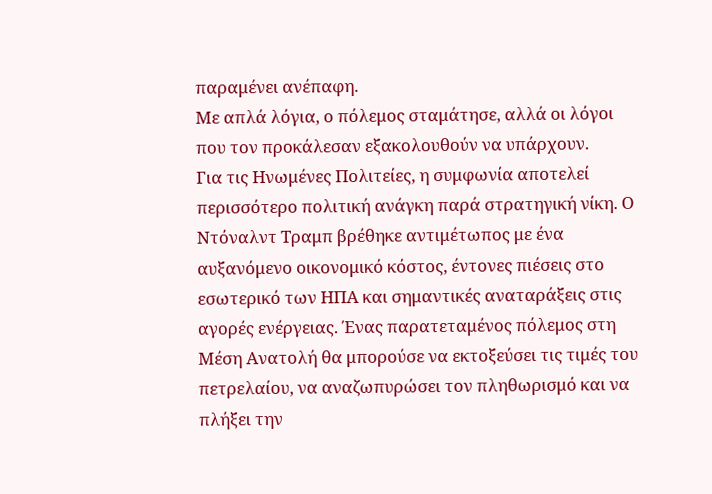παραμένει ανέπαφη.
Με απλά λόγια, ο πόλεμος σταμάτησε, αλλά οι λόγοι που τον προκάλεσαν εξακολουθούν να υπάρχουν.
Για τις Ηνωμένες Πολιτείες, η συμφωνία αποτελεί περισσότερο πολιτική ανάγκη παρά στρατηγική νίκη. Ο Ντόναλντ Τραμπ βρέθηκε αντιμέτωπος με ένα αυξανόμενο οικονομικό κόστος, έντονες πιέσεις στο εσωτερικό των ΗΠΑ και σημαντικές αναταράξεις στις αγορές ενέργειας. Ένας παρατεταμένος πόλεμος στη Μέση Ανατολή θα μπορούσε να εκτοξεύσει τις τιμές του πετρελαίου, να αναζωπυρώσει τον πληθωρισμό και να πλήξει την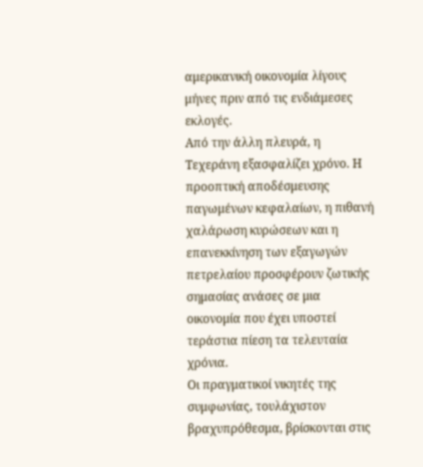αμερικανική οικονομία λίγους μήνες πριν από τις ενδιάμεσες εκλογές.
Από την άλλη πλευρά, η Τεχεράνη εξασφαλίζει χρόνο. Η προοπτική αποδέσμευσης παγωμένων κεφαλαίων, η πιθανή χαλάρωση κυρώσεων και η επανεκκίνηση των εξαγωγών πετρελαίου προσφέρουν ζωτικής σημασίας ανάσες σε μια οικονομία που έχει υποστεί τεράστια πίεση τα τελευταία χρόνια.
Οι πραγματικοί νικητές της συμφωνίας, τουλάχιστον βραχυπρόθεσμα, βρίσκονται στις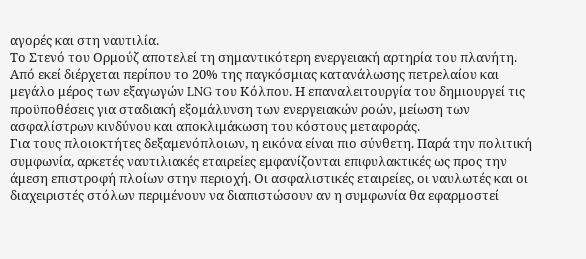αγορές και στη ναυτιλία.
Το Στενό του Ορμούζ αποτελεί τη σημαντικότερη ενεργειακή αρτηρία του πλανήτη. Από εκεί διέρχεται περίπου το 20% της παγκόσμιας κατανάλωσης πετρελαίου και μεγάλο μέρος των εξαγωγών LNG του Κόλπου. Η επαναλειτουργία του δημιουργεί τις προϋποθέσεις για σταδιακή εξομάλυνση των ενεργειακών ροών, μείωση των ασφαλίστρων κινδύνου και αποκλιμάκωση του κόστους μεταφοράς.
Για τους πλοιοκτήτες δεξαμενόπλοιων, η εικόνα είναι πιο σύνθετη. Παρά την πολιτική συμφωνία, αρκετές ναυτιλιακές εταιρείες εμφανίζονται επιφυλακτικές ως προς την άμεση επιστροφή πλοίων στην περιοχή. Οι ασφαλιστικές εταιρείες, οι ναυλωτές και οι διαχειριστές στόλων περιμένουν να διαπιστώσουν αν η συμφωνία θα εφαρμοστεί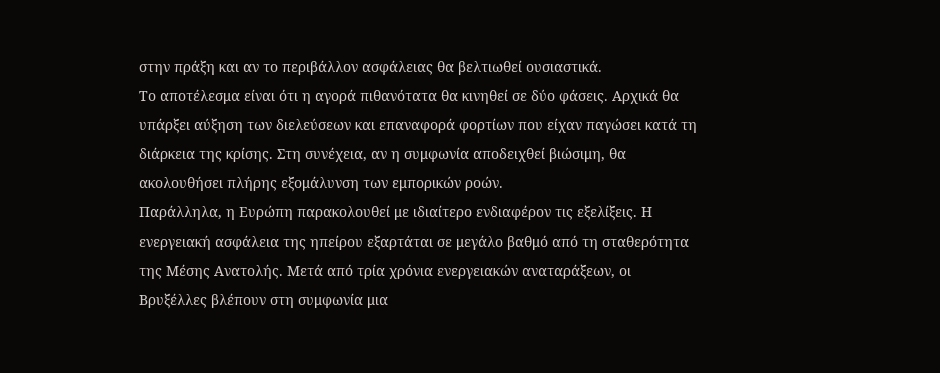στην πράξη και αν το περιβάλλον ασφάλειας θα βελτιωθεί ουσιαστικά.
Το αποτέλεσμα είναι ότι η αγορά πιθανότατα θα κινηθεί σε δύο φάσεις. Αρχικά θα υπάρξει αύξηση των διελεύσεων και επαναφορά φορτίων που είχαν παγώσει κατά τη διάρκεια της κρίσης. Στη συνέχεια, αν η συμφωνία αποδειχθεί βιώσιμη, θα ακολουθήσει πλήρης εξομάλυνση των εμπορικών ροών.
Παράλληλα, η Ευρώπη παρακολουθεί με ιδιαίτερο ενδιαφέρον τις εξελίξεις. Η ενεργειακή ασφάλεια της ηπείρου εξαρτάται σε μεγάλο βαθμό από τη σταθερότητα της Μέσης Ανατολής. Μετά από τρία χρόνια ενεργειακών αναταράξεων, οι Βρυξέλλες βλέπουν στη συμφωνία μια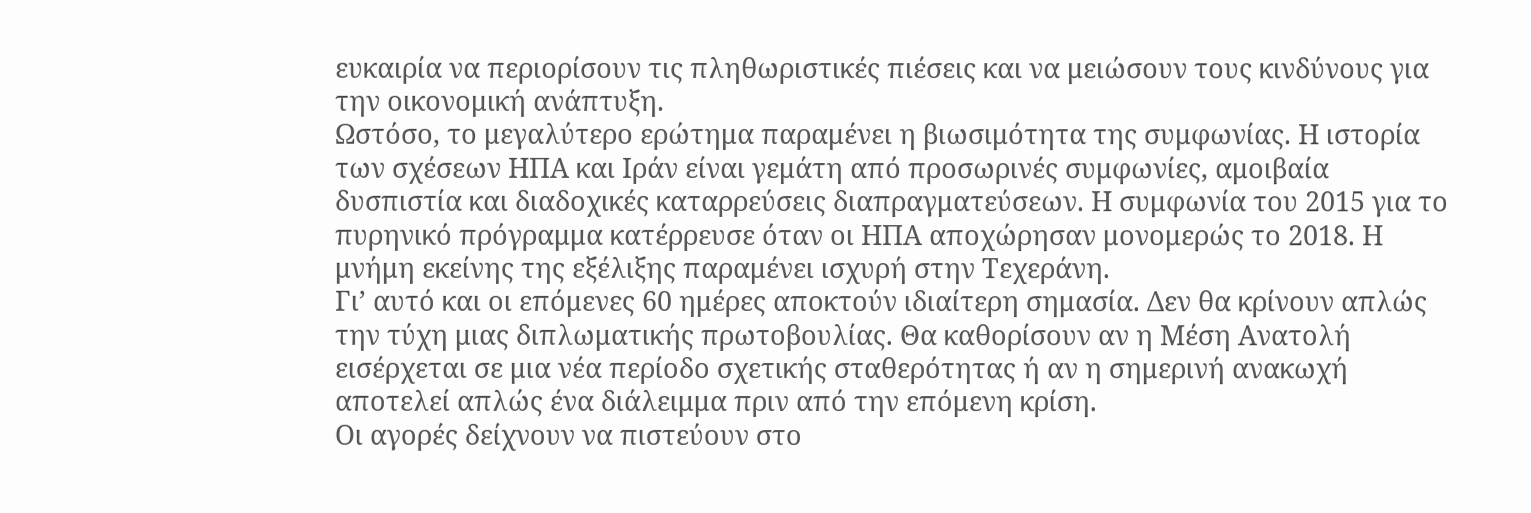ευκαιρία να περιορίσουν τις πληθωριστικές πιέσεις και να μειώσουν τους κινδύνους για την οικονομική ανάπτυξη.
Ωστόσο, το μεγαλύτερο ερώτημα παραμένει η βιωσιμότητα της συμφωνίας. Η ιστορία των σχέσεων ΗΠΑ και Ιράν είναι γεμάτη από προσωρινές συμφωνίες, αμοιβαία δυσπιστία και διαδοχικές καταρρεύσεις διαπραγματεύσεων. Η συμφωνία του 2015 για το πυρηνικό πρόγραμμα κατέρρευσε όταν οι ΗΠΑ αποχώρησαν μονομερώς το 2018. Η μνήμη εκείνης της εξέλιξης παραμένει ισχυρή στην Τεχεράνη.
Γι’ αυτό και οι επόμενες 60 ημέρες αποκτούν ιδιαίτερη σημασία. Δεν θα κρίνουν απλώς την τύχη μιας διπλωματικής πρωτοβουλίας. Θα καθορίσουν αν η Μέση Ανατολή εισέρχεται σε μια νέα περίοδο σχετικής σταθερότητας ή αν η σημερινή ανακωχή αποτελεί απλώς ένα διάλειμμα πριν από την επόμενη κρίση.
Οι αγορές δείχνουν να πιστεύουν στο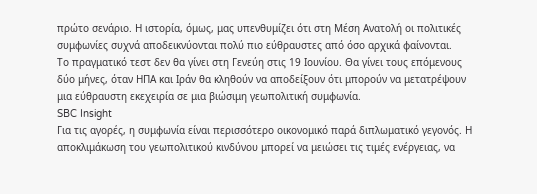πρώτο σενάριο. Η ιστορία, όμως, μας υπενθυμίζει ότι στη Μέση Ανατολή οι πολιτικές συμφωνίες συχνά αποδεικνύονται πολύ πιο εύθραυστες από όσο αρχικά φαίνονται.
Το πραγματικό τεστ δεν θα γίνει στη Γενεύη στις 19 Ιουνίου. Θα γίνει τους επόμενους δύο μήνες, όταν ΗΠΑ και Ιράν θα κληθούν να αποδείξουν ότι μπορούν να μετατρέψουν μια εύθραυστη εκεχειρία σε μια βιώσιμη γεωπολιτική συμφωνία.
SBC Insight
Για τις αγορές, η συμφωνία είναι περισσότερο οικονομικό παρά διπλωματικό γεγονός. Η αποκλιμάκωση του γεωπολιτικού κινδύνου μπορεί να μειώσει τις τιμές ενέργειας, να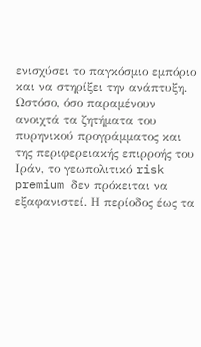ενισχύσει το παγκόσμιο εμπόριο και να στηρίξει την ανάπτυξη. Ωστόσο, όσο παραμένουν ανοιχτά τα ζητήματα του πυρηνικού προγράμματος και της περιφερειακής επιρροής του Ιράν, το γεωπολιτικό risk premium δεν πρόκειται να εξαφανιστεί. Η περίοδος έως τα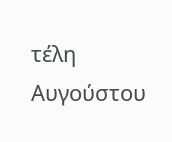τέλη Αυγούστου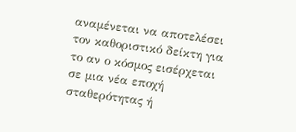αναμένεται να αποτελέσει τον καθοριστικό δείκτη για το αν ο κόσμος εισέρχεται σε μια νέα εποχή σταθερότητας ή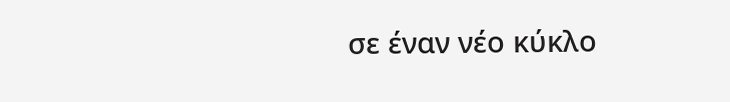σε έναν νέο κύκλο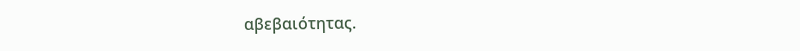αβεβαιότητας.